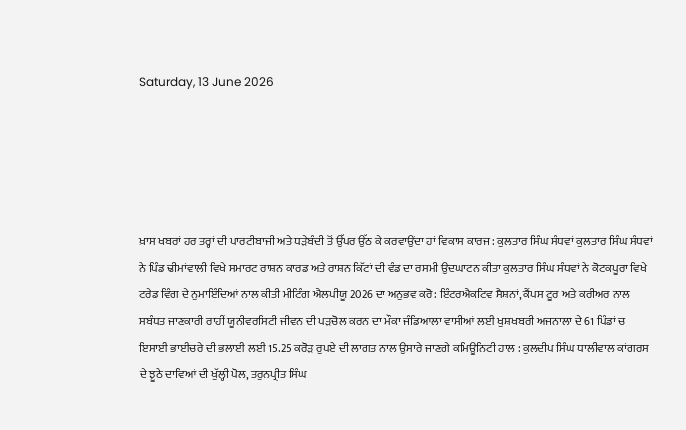Saturday, 13 June 2026





ਖ਼ਾਸ ਖਬਰਾਂ ਹਰ ਤਰ੍ਹਾਂ ਦੀ ਪਾਰਟੀਬਾਜੀ ਅਤੇ ਧੜੇਬੰਦੀ ਤੋਂ ਉੱਪਰ ਉੱਠ ਕੇ ਕਰਵਾਉਂਦਾ ਹਾਂ ਵਿਕਾਸ ਕਾਰਜ : ਕੁਲਤਾਰ ਸਿੰਘ ਸੰਧਵਾਂ ਕੁਲਤਾਰ ਸਿੰਘ ਸੰਧਵਾਂ ਨੇ ਪਿੰਡ ਢੀਮਾਂਵਾਲੀ ਵਿਖੇ ਸਮਾਰਟ ਰਾਸ਼ਨ ਕਾਰਡ ਅਤੇ ਰਾਸ਼ਨ ਕਿੱਟਾਂ ਦੀ ਵੰਡ ਦਾ ਰਸਮੀ ਉਦਘਾਟਨ ਕੀਤਾ ਕੁਲਤਾਰ ਸਿੰਘ ਸੰਧਵਾਂ ਨੇ ਕੋਟਕਪੂਰਾ ਵਿਖੇ ਟਰੇਡ ਵਿੰਗ ਦੇ ਨੁਮਾਇੰਦਿਆਂ ਨਾਲ ਕੀਤੀ ਮੀਟਿੰਗ ਐਲਪੀਯੂ 2026 ਦਾ ਅਨੁਭਵ ਕਰੋ: ਇੰਟਰਐਕਟਿਵ ਸੈਸ਼ਨਾਂ, ਕੈਂਪਸ ਟੂਰ ਅਤੇ ਕਰੀਅਰ ਨਾਲ ਸਬੰਧਤ ਜਾਣਕਾਰੀ ਰਾਹੀਂ ਯੂਨੀਵਰਸਿਟੀ ਜੀਵਨ ਦੀ ਪੜਚੋਲ ਕਰਨ ਦਾ ਮੌਕਾ ਜੰਡਿਆਲਾ ਵਾਸੀਆਂ ਲਈ ਖੁਸ਼ਖਬਰੀ ਅਜਨਾਲਾ ਦੇ 61 ਪਿੰਡਾਂ ਚ ਇਸਾਈ ਭਾਈਚਰੇ ਦੀ ਭਲਾਈ ਲਈ 15.25 ਕਰੋੜ ਰੁਪਏ ਦੀ ਲਾਗਤ ਨਾਲ ਉਸਾਰੇ ਜਾਣਗੇ ਕਮਿਊਨਿਟੀ ਹਾਲ : ਕੁਲਦੀਪ ਸਿੰਘ ਧਾਲੀਵਾਲ ਕਾਂਗਰਸ ਦੇ ਝੂਠੇ ਦਾਵਿਆਂ ਦੀ ਖੁੱਲ੍ਹੀ ਪੋਲ, ਤਰੁਨਪ੍ਰੀਤ ਸਿੰਘ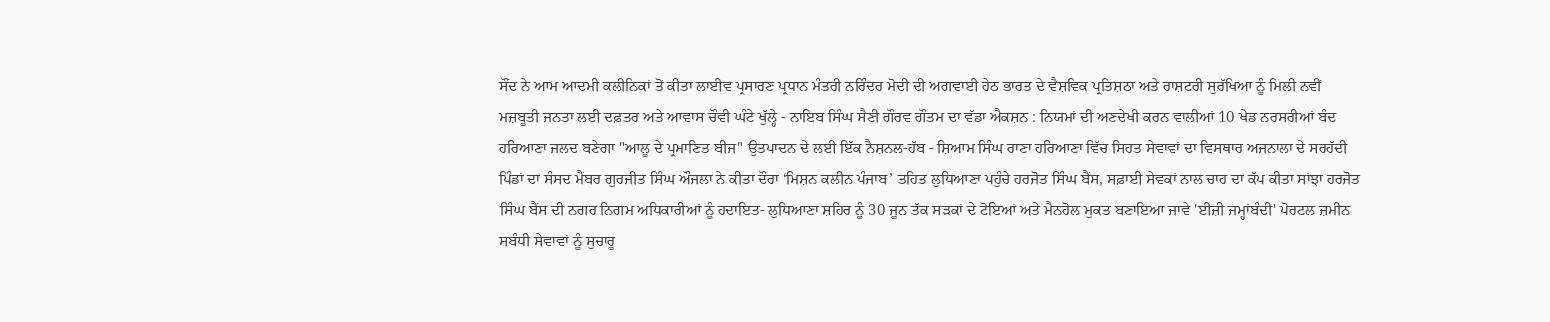ਸੌਂਦ ਨੇ ਆਮ ਆਦਮੀ ਕਲੀਨਿਕਾਂ ਤੋਂ ਕੀਤਾ ਲਾਈਵ ਪ੍ਰਸਾਰਣ ਪ੍ਰਧਾਨ ਮੰਤਰੀ ਨਰਿੰਦਰ ਮੋਦੀ ਦੀ ਅਗਵਾਈ ਹੇਠ ਭਾਰਤ ਦੇ ਵੈਸ਼ਵਿਕ ਪ੍ਰਤਿਸ਼ਠਾ ਅਤੇ ਰਾਸ਼ਟਰੀ ਸੁਰੱਖਿਆ ਨੂੰ ਮਿਲੀ ਨਵੀਂ ਮਜ਼ਬੂਤੀ ਜਨਤਾ ਲਈ ਦਫ਼ਤਰ ਅਤੇ ਆਵਾਸ ਚੌਵੀ ਘੰਟੇ ਖੁੱਲ੍ਹੇ - ਨਾਇਬ ਸਿੰਘ ਸੈਣੀ ਗੌਰਵ ਗੌਤਮ ਦਾ ਵੱਡਾ ਐਕਸ਼ਨ : ਨਿਯਮਾਂ ਦੀ ਅਣਦੇਖੀ ਕਰਨ ਵਾਲੀਆਂ 10 ਖੇਡ ਨਰਸਰੀਆਂ ਬੰਦ ਹਰਿਆਣਾ ਜਲਦ ਬਣੇਗਾ "ਆਲੂ ਦੇ ਪ੍ਰਮਾਣਿਤ ਬੀਜ" ਉਤਪਾਦਨ ਦੇ ਲਈ ਇੱਕ ਨੈਸ਼ਨਲ-ਹੱਬ - ਸ਼ਿਆਮ ਸਿੰਘ ਰਾਣਾ ਹਰਿਆਣਾ ਵਿੱਚ ਸਿਹਤ ਸੇਵਾਵਾਂ ਦਾ ਵਿਸਥਾਰ ਅਜਨਾਲਾ ਦੇ ਸਰਹੱਦੀ ਪਿੰਡਾਂ ਦਾ ਸੰਸਦ ਮੈਂਬਰ ਗੁਰਜੀਤ ਸਿੰਘ ਔਜਲਾ ਨੇ ਕੀਤਾ ਦੌਰਾ ‘ਮਿਸ਼ਨ ਕਲੀਨ ਪੰਜਾਬ’ ਤਹਿਤ ਲੁਧਿਆਣਾ ਪਹੁੰਚੇ ਹਰਜੋਤ ਸਿੰਘ ਬੈਂਸ, ਸਫ਼ਾਈ ਸੇਵਕਾਂ ਨਾਲ ਚਾਹ ਦਾ ਕੱਪ ਕੀਤਾ ਸਾਂਝਾ ਹਰਜੋਤ ਸਿੰਘ ਬੈਂਸ ਦੀ ਨਗਰ ਨਿਗਮ ਅਧਿਕਾਰੀਆਂ ਨੂੰ ਹਦਾਇਤ- ਲੁਧਿਆਣਾ ਸ਼ਹਿਰ ਨੂੰ 30 ਜੂਨ ਤੱਕ ਸੜਕਾਂ ਦੇ ਟੋਇਆਂ ਅਤੇ ਮੈਨਹੋਲ ਮੁਕਤ ਬਣਾਇਆ ਜਾਵੇ 'ਈਜ਼ੀ ਜਮ੍ਹਾਂਬੰਦੀ' ਪੋਰਟਲ ਜ਼ਮੀਨ ਸਬੰਧੀ ਸੇਵਾਵਾਂ ਨੂੰ ਸੁਚਾਰੂ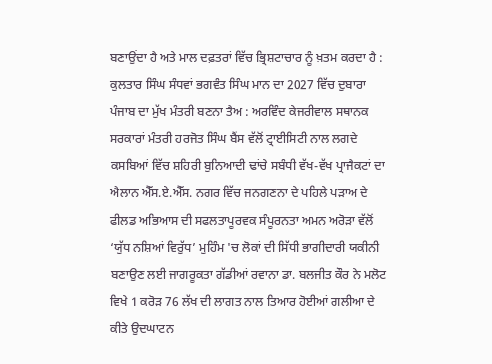ਬਣਾਉਂਦਾ ਹੈ ਅਤੇ ਮਾਲ ਦਫ਼ਤਰਾਂ ਵਿੱਚ ਭ੍ਰਿਸ਼ਟਾਚਾਰ ਨੂੰ ਖ਼ਤਮ ਕਰਦਾ ਹੈ : ਕੁਲਤਾਰ ਸਿੰਘ ਸੰਧਵਾਂ ਭਗਵੰਤ ਸਿੰਘ ਮਾਨ ਦਾ 2027 ਵਿੱਚ ਦੁਬਾਰਾ ਪੰਜਾਬ ਦਾ ਮੁੱਖ ਮੰਤਰੀ ਬਣਨਾ ਤੈਅ : ਅਰਵਿੰਦ ਕੇਜਰੀਵਾਲ ਸਥਾਨਕ ਸਰਕਾਰਾਂ ਮੰਤਰੀ ਹਰਜੋਤ ਸਿੰਘ ਬੈਂਸ ਵੱਲੋਂ ਟ੍ਰਾਈਸਿਟੀ ਨਾਲ ਲਗਦੇ ਕਸਬਿਆਂ ਵਿੱਚ ਸ਼ਹਿਰੀ ਬੁਨਿਆਦੀ ਢਾਂਚੇ ਸਬੰਧੀ ਵੱਖ-ਵੱਖ ਪ੍ਰਾਜੈਕਟਾਂ ਦਾ ਐਲਾਨ ਐੱਸ.ਏ.ਐੱਸ. ਨਗਰ ਵਿੱਚ ਜਨਗਣਨਾ ਦੇ ਪਹਿਲੇ ਪੜਾਅ ਦੇ ਫੀਲਡ ਅਭਿਆਸ ਦੀ ਸਫਲਤਾਪੂਰਵਕ ਸੰਪੂਰਨਤਾ ਅਮਨ ਅਰੋੜਾ ਵੱਲੋਂ ‘ਯੁੱਧ ਨਸ਼ਿਆਂ ਵਿਰੁੱਧ’ ਮੁਹਿੰਮ 'ਚ ਲੋਕਾਂ ਦੀ ਸਿੱਧੀ ਭਾਗੀਦਾਰੀ ਯਕੀਨੀ ਬਣਾਉਣ ਲਈ ਜਾਗਰੂਕਤਾ ਗੱਡੀਆਂ ਰਵਾਨਾ ਡਾ. ਬਲਜੀਤ ਕੌਰ ਨੇ ਮਲੋਟ ਵਿਖੇ 1 ਕਰੋੜ 76 ਲੱਖ ਦੀ ਲਾਗਤ ਨਾਲ ਤਿਆਰ ਹੋਈਆਂ ਗਲੀਆ ਦੇ ਕੀਤੇ ਉਦਘਾਟਨ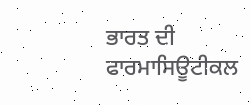ਭਾਰਤ ਦੀ ਫਾਰਮਾਸਿਊਟੀਕਲ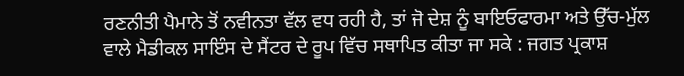ਰਣਨੀਤੀ ਪੈਮਾਨੇ ਤੋਂ ਨਵੀਨਤਾ ਵੱਲ ਵਧ ਰਹੀ ਹੈ, ਤਾਂ ਜੋ ਦੇਸ਼ ਨੂੰ ਬਾਇਓਫਾਰਮਾ ਅਤੇ ਉੱਚ-ਮੁੱਲ ਵਾਲੇ ਮੈਡੀਕਲ ਸਾਇੰਸ ਦੇ ਸੈਂਟਰ ਦੇ ਰੂਪ ਵਿੱਚ ਸਥਾਪਿਤ ਕੀਤਾ ਜਾ ਸਕੇ : ਜਗਤ ਪ੍ਰਕਾਸ਼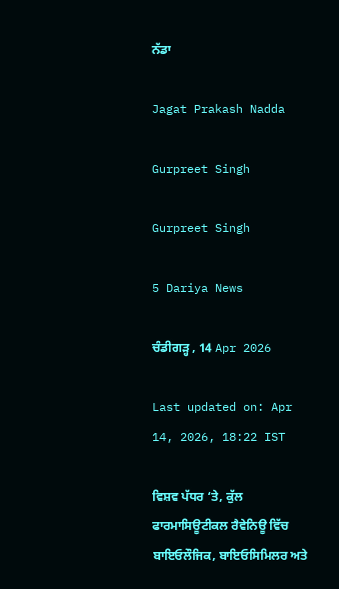ਨੱਡਾ

Jagat Prakash Nadda

Gurpreet Singh

Gurpreet Singh

5 Dariya News

ਚੰਡੀਗੜ੍ਹ , 14 Apr 2026

Last updated on: Apr 14, 2026, 18:22 IST

ਵਿਸ਼ਵ ਪੱਧਰ ‘ਤੇ, ਕੁੱਲ ਫਾਰਮਾਸਿਊਟੀਕਲ ਰੈਵੇਨਿਊ ਵਿੱਚ ਬਾਇਓਲੌਜਿਕ, ਬਾਇਓਸਿਮਿਲਰ ਅਤੇ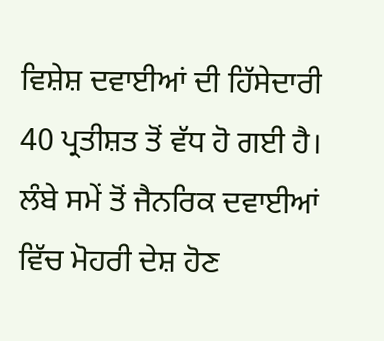ਵਿਸ਼ੇਸ਼ ਦਵਾਈਆਂ ਦੀ ਹਿੱਸੇਦਾਰੀ 40 ਪ੍ਰਤੀਸ਼ਤ ਤੋਂ ਵੱਧ ਹੋ ਗਈ ਹੈ। ਲੰਬੇ ਸਮੇਂ ਤੋਂ ਜੈਨਰਿਕ ਦਵਾਈਆਂ ਵਿੱਚ ਮੋਹਰੀ ਦੇਸ਼ ਹੋਣ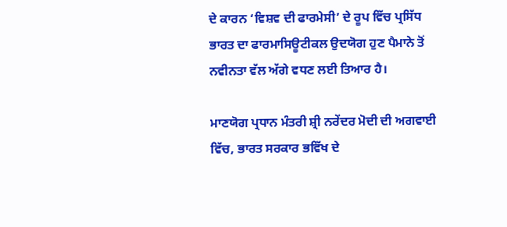ਦੇ ਕਾਰਨ ‘ਵਿਸ਼ਵ ਦੀ ਫਾਰਮੇਸੀ’ ਦੇ ਰੂਪ ਵਿੱਚ ਪ੍ਰਸਿੱਧ ਭਾਰਤ ਦਾ ਫਾਰਮਾਸਿਊਟੀਕਲ ਉਦਯੋਗ ਹੁਣ ਪੈਮਾਨੇ ਤੋਂ ਨਵੀਨਤਾ ਵੱਲ ਅੱਗੇ ਵਧਣ ਲਈ ਤਿਆਰ ਹੈ।

ਮਾਣਯੋਗ ਪ੍ਰਧਾਨ ਮੰਤਰੀ ਸ਼੍ਰੀ ਨਰੇਂਦਰ ਮੋਦੀ ਦੀ ਅਗਵਾਈ ਵਿੱਚ, ਭਾਰਤ ਸਰਕਾਰ ਭਵਿੱਖ ਦੇ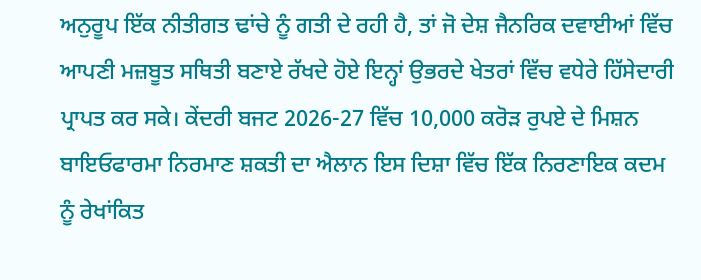ਅਨੁਰੂਪ ਇੱਕ ਨੀਤੀਗਤ ਢਾਂਚੇ ਨੂੰ ਗਤੀ ਦੇ ਰਹੀ ਹੈ, ਤਾਂ ਜੋ ਦੇਸ਼ ਜੈਨਰਿਕ ਦਵਾਈਆਂ ਵਿੱਚ ਆਪਣੀ ਮਜ਼ਬੂਤ ਸਥਿਤੀ ਬਣਾਏ ਰੱਖਦੇ ਹੋਏ ਇਨ੍ਹਾਂ ਉਭਰਦੇ ਖੇਤਰਾਂ ਵਿੱਚ ਵਧੇਰੇ ਹਿੱਸੇਦਾਰੀ ਪ੍ਰਾਪਤ ਕਰ ਸਕੇ। ਕੇਂਦਰੀ ਬਜਟ 2026-27 ਵਿੱਚ 10,000 ਕਰੋੜ ਰੁਪਏ ਦੇ ਮਿਸ਼ਨ ਬਾਇਓਫਾਰਮਾ ਨਿਰਮਾਣ ਸ਼ਕਤੀ ਦਾ ਐਲਾਨ ਇਸ ਦਿਸ਼ਾ ਵਿੱਚ ਇੱਕ ਨਿਰਣਾਇਕ ਕਦਮ ਨੂੰ ਰੇਖਾਂਕਿਤ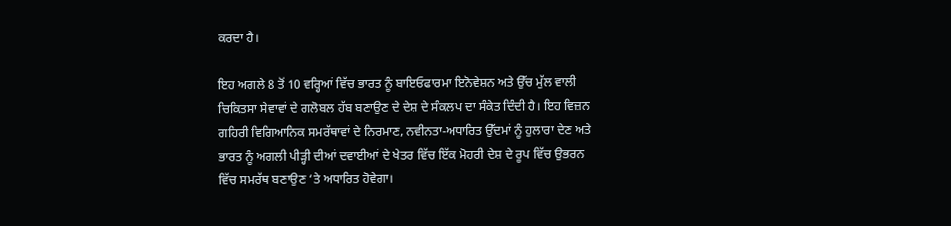ਕਰਦਾ ਹੈ।

ਇਹ ਅਗਲੇ 8 ਤੋਂ 10 ਵਰ੍ਹਿਆਂ ਵਿੱਚ ਭਾਰਤ ਨੂੰ ਬਾਇਓਫਾਰਮਾ ਇਨੋਵੇਸ਼ਨ ਅਤੇ ਉੱਚ ਮੁੱਲ ਵਾਲੀ ਚਿਕਿਤਸਾ ਸੇਵਾਵਾਂ ਦੇ ਗਲੋਬਲ ਹੱਬ ਬਣਾਉਣ ਦੇ ਦੇਸ਼ ਦੇ ਸੰਕਲਪ ਦਾ ਸੰਕੇਤ ਦਿੰਦੀ ਹੈ। ਇਹ ਵਿਜ਼ਨ ਗਹਿਰੀ ਵਿਗਿਆਨਿਕ ਸਮਰੱਥਾਵਾਂ ਦੇ ਨਿਰਮਾਣ, ਨਵੀਨਤਾ-ਅਧਾਰਿਤ ਉੱਦਮਾਂ ਨੂੰ ਹੁਲਾਰਾ ਦੇਣ ਅਤੇ ਭਾਰਤ ਨੂੰ ਅਗਲੀ ਪੀੜ੍ਹੀ ਦੀਆਂ ਦਵਾਈਆਂ ਦੇ ਖੇਤਰ ਵਿੱਚ ਇੱਕ ਮੋਹਰੀ ਦੇਸ਼ ਦੇ ਰੂਪ ਵਿੱਚ ਉਭਰਨ ਵਿੱਚ ਸਮਰੱਥ ਬਣਾਉਣ ‘ਤੇ ਅਧਾਰਿਤ ਹੋਵੇਗਾ।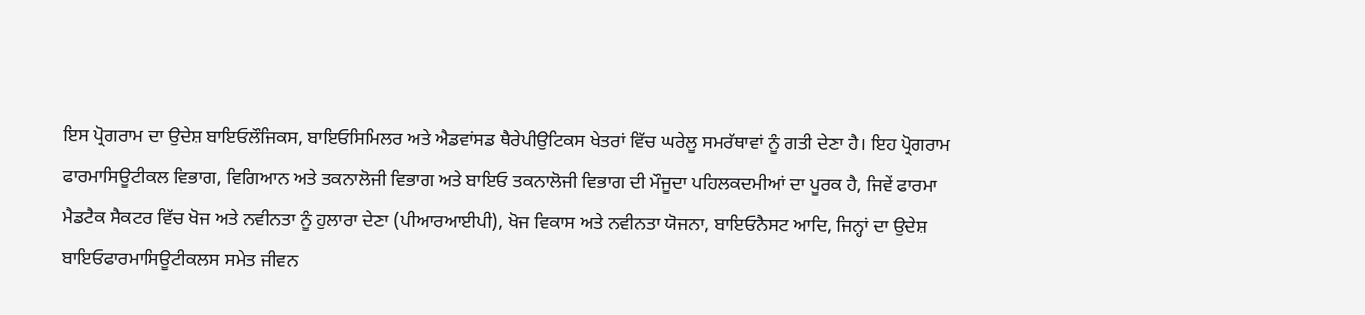ਇਸ ਪ੍ਰੋਗਰਾਮ ਦਾ ਉਦੇਸ਼ ਬਾਇਓਲੌਜਿਕਸ, ਬਾਇਓਸਿਮਿਲਰ ਅਤੇ ਐਡਵਾਂਸਡ ਥੈਰੇਪੀਉਟਿਕਸ ਖੇਤਰਾਂ ਵਿੱਚ ਘਰੇਲੂ ਸਮਰੱਥਾਵਾਂ ਨੂੰ ਗਤੀ ਦੇਣਾ ਹੈ। ਇਹ ਪ੍ਰੋਗਰਾਮ ਫਾਰਮਾਸਿਊਟੀਕਲ ਵਿਭਾਗ, ਵਿਗਿਆਨ ਅਤੇ ਤਕਨਾਲੋਜੀ ਵਿਭਾਗ ਅਤੇ ਬਾਇਓ ਤਕਨਾਲੋਜੀ ਵਿਭਾਗ ਦੀ ਮੌਜੂਦਾ ਪਹਿਲਕਦਮੀਆਂ ਦਾ ਪੂਰਕ ਹੈ, ਜਿਵੇਂ ਫਾਰਮਾ ਮੈਡਟੈਕ ਸੈਕਟਰ ਵਿੱਚ ਖੋਜ ਅਤੇ ਨਵੀਨਤਾ ਨੂੰ ਹੁਲਾਰਾ ਦੇਣਾ (ਪੀਆਰਆਈਪੀ), ਖੋਜ ਵਿਕਾਸ ਅਤੇ ਨਵੀਨਤਾ ਯੋਜਨਾ, ਬਾਇਓਨੈਸਟ ਆਦਿ, ਜਿਨ੍ਹਾਂ ਦਾ ਉਦੇਸ਼ ਬਾਇਓਫਾਰਮਾਸਿਊਟੀਕਲਸ ਸਮੇਤ ਜੀਵਨ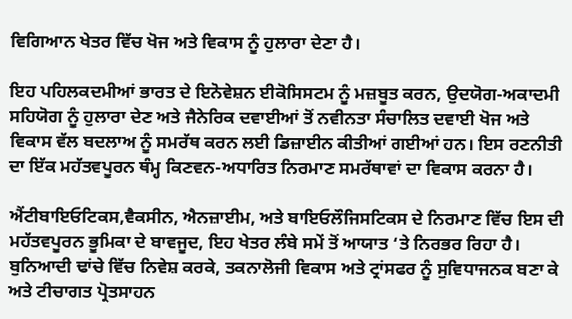ਵਿਗਿਆਨ ਖੇਤਰ ਵਿੱਚ ਖੋਜ ਅਤੇ ਵਿਕਾਸ ਨੂੰ ਹੁਲਾਰਾ ਦੇਣਾ ਹੈ।

ਇਹ ਪਹਿਲਕਦਮੀਆਂ ਭਾਰਤ ਦੇ ਇਨੋਵੇਸ਼ਨ ਈਕੋਸਿਸਟਮ ਨੂੰ ਮਜ਼ਬੂਤ ਕਰਨ, ਉਦਯੋਗ-ਅਕਾਦਮੀ ਸਹਿਯੋਗ ਨੂੰ ਹੁਲਾਰਾ ਦੇਣ ਅਤੇ ਜੈਨੇਰਿਕ ਦਵਾਈਆਂ ਤੋਂ ਨਵੀਨਤਾ ਸੰਚਾਲਿਤ ਦਵਾਈ ਖੋਜ ਅਤੇ ਵਿਕਾਸ ਵੱਲ ਬਦਲਾਅ ਨੂੰ ਸਮਰੱਥ ਕਰਨ ਲਈ ਡਿਜ਼ਾਈਨ ਕੀਤੀਆਂ ਗਈਆਂ ਹਨ। ਇਸ ਰਣਨੀਤੀ ਦਾ ਇੱਕ ਮਹੱਤਵਪੂਰਨ ਥੰਮ੍ਹ ਕਿਣਵਨ-ਅਧਾਰਿਤ ਨਿਰਮਾਣ ਸਮਰੱਥਾਵਾਂ ਦਾ ਵਿਕਾਸ ਕਰਨਾ ਹੈ।

ਐਂਟੀਬਾਇਓਟਿਕਸ,ਵੈਕਸੀਨ, ਐਨਜ਼ਾਈਮ, ਅਤੇ ਬਾਇਓਲੌਜਿਸਟਿਕਸ ਦੇ ਨਿਰਮਾਣ ਵਿੱਚ ਇਸ ਦੀ ਮਹੱਤਵਪੂਰਨ ਭੂਮਿਕਾ ਦੇ ਬਾਵਜੂਦ, ਇਹ ਖੇਤਰ ਲੰਬੇ ਸਮੇਂ ਤੋਂ ਆਯਾਤ ‘ਤੇ ਨਿਰਭਰ ਰਿਹਾ ਹੈ। ਬੁਨਿਆਦੀ ਢਾਂਚੇ ਵਿੱਚ ਨਿਵੇਸ਼ ਕਰਕੇ, ਤਕਨਾਲੋਜੀ ਵਿਕਾਸ ਅਤੇ ਟ੍ਰਾਂਸਫਰ ਨੂੰ ਸੁਵਿਧਾਜਨਕ ਬਣਾ ਕੇ ਅਤੇ ਟੀਚਾਗਤ ਪ੍ਰੋਤਸਾਹਨ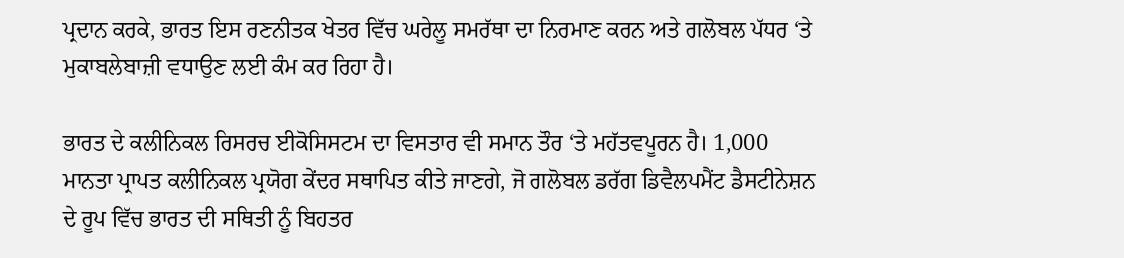ਪ੍ਰਦਾਨ ਕਰਕੇ, ਭਾਰਤ ਇਸ ਰਣਨੀਤਕ ਖੇਤਰ ਵਿੱਚ ਘਰੇਲੂ ਸਮਰੱਥਾ ਦਾ ਨਿਰਮਾਣ ਕਰਨ ਅਤੇ ਗਲੋਬਲ ਪੱਧਰ ‘ਤੇ ਮੁਕਾਬਲੇਬਾਜ਼ੀ ਵਧਾਉਣ ਲਈ ਕੰਮ ਕਰ ਰਿਹਾ ਹੈ।

ਭਾਰਤ ਦੇ ਕਲੀਨਿਕਲ ਰਿਸਰਚ ਈਕੋਸਿਸਟਮ ਦਾ ਵਿਸਤਾਰ ਵੀ ਸਮਾਨ ਤੌਰ ‘ਤੇ ਮਹੱਤਵਪੂਰਨ ਹੈ। 1,000 ਮਾਨਤਾ ਪ੍ਰਾਪਤ ਕਲੀਨਿਕਲ ਪ੍ਰਯੋਗ ਕੇਂਦਰ ਸਥਾਪਿਤ ਕੀਤੇ ਜਾਣਗੇ, ਜੋ ਗਲੋਬਲ ਡਰੱਗ ਡਿਵੈਲਪਮੈਂਟ ਡੈਸਟੀਨੇਸ਼ਨ ਦੇ ਰੂਪ ਵਿੱਚ ਭਾਰਤ ਦੀ ਸਥਿਤੀ ਨੂੰ ਬਿਹਤਰ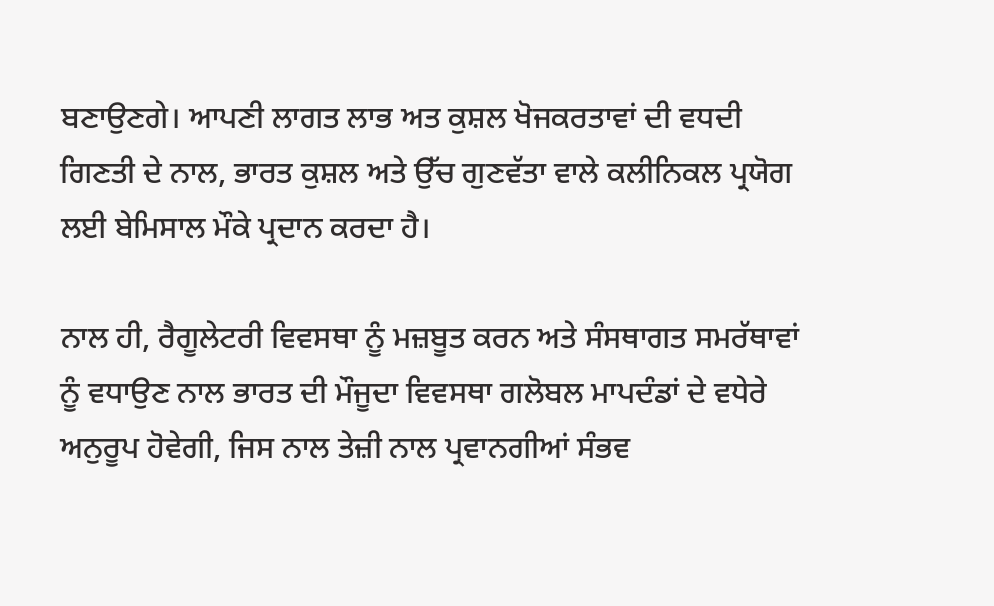ਬਣਾਉਣਗੇ। ਆਪਣੀ ਲਾਗਤ ਲਾਭ ਅਤ ਕੁਸ਼ਲ ਖੋਜਕਰਤਾਵਾਂ ਦੀ ਵਧਦੀ ਗਿਣਤੀ ਦੇ ਨਾਲ, ਭਾਰਤ ਕੁਸ਼ਲ ਅਤੇ ਉੱਚ ਗੁਣਵੱਤਾ ਵਾਲੇ ਕਲੀਨਿਕਲ ਪ੍ਰਯੋਗ ਲਈ ਬੇਮਿਸਾਲ ਮੌਕੇ ਪ੍ਰਦਾਨ ਕਰਦਾ ਹੈ।

ਨਾਲ ਹੀ, ਰੈਗੂਲੇਟਰੀ ਵਿਵਸਥਾ ਨੂੰ ਮਜ਼ਬੂਤ ਕਰਨ ਅਤੇ ਸੰਸਥਾਗਤ ਸਮਰੱਥਾਵਾਂ ਨੂੰ ਵਧਾਉਣ ਨਾਲ ਭਾਰਤ ਦੀ ਮੌਜੂਦਾ ਵਿਵਸਥਾ ਗਲੋਬਲ ਮਾਪਦੰਡਾਂ ਦੇ ਵਧੇਰੇ ਅਨੁਰੂਪ ਹੋਵੇਗੀ, ਜਿਸ ਨਾਲ ਤੇਜ਼ੀ ਨਾਲ ਪ੍ਰਵਾਨਗੀਆਂ ਸੰਭਵ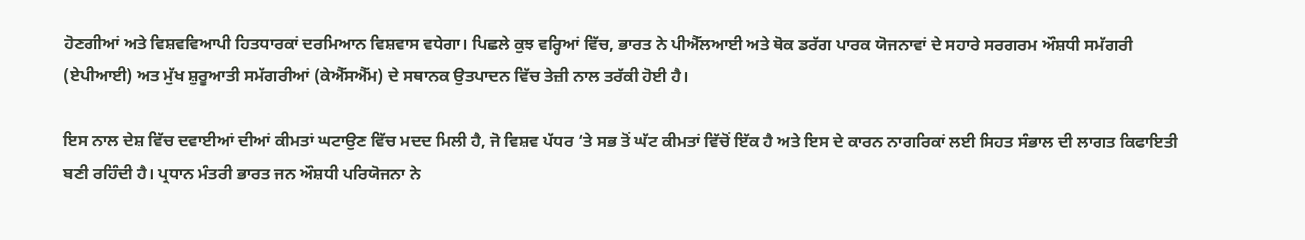ਹੋਣਗੀਆਂ ਅਤੇ ਵਿਸ਼ਵਵਿਆਪੀ ਹਿਤਧਾਰਕਾਂ ਦਰਮਿਆਨ ਵਿਸ਼ਵਾਸ ਵਧੇਗਾ। ਪਿਛਲੇ ਕੁਝ ਵਰ੍ਹਿਆਂ ਵਿੱਚ, ਭਾਰਤ ਨੇ ਪੀਐੱਲਆਈ ਅਤੇ ਥੋਕ ਡਰੱਗ ਪਾਰਕ ਯੋਜਨਾਵਾਂ ਦੇ ਸਹਾਰੇ ਸਰਗਰਮ ਔਸ਼ਧੀ ਸਮੱਗਰੀ (ਏਪੀਆਈ) ਅਤ ਮੁੱਖ ਸ਼ੁਰੂਆਤੀ ਸਮੱਗਰੀਆਂ (ਕੇਐੱਸਐੱਮ) ਦੇ ਸਥਾਨਕ ਉਤਪਾਦਨ ਵਿੱਚ ਤੇਜ਼ੀ ਨਾਲ ਤਰੱਕੀ ਹੋਈ ਹੈ।

ਇਸ ਨਾਲ ਦੇਸ਼ ਵਿੱਚ ਦਵਾਈਆਂ ਦੀਆਂ ਕੀਮਤਾਂ ਘਟਾਉਣ ਵਿੱਚ ਮਦਦ ਮਿਲੀ ਹੈ, ਜੋ ਵਿਸ਼ਵ ਪੱਧਰ ‘ਤੇ ਸਭ ਤੋਂ ਘੱਟ ਕੀਮਤਾਂ ਵਿੱਚੋਂ ਇੱਕ ਹੈ ਅਤੇ ਇਸ ਦੇ ਕਾਰਨ ਨਾਗਰਿਕਾਂ ਲਈ ਸਿਹਤ ਸੰਭਾਲ ਦੀ ਲਾਗਤ ਕਿਫਾਇਤੀ ਬਣੀ ਰਹਿੰਦੀ ਹੈ। ਪ੍ਰਧਾਨ ਮੰਤਰੀ ਭਾਰਤ ਜਨ ਔਸ਼ਧੀ ਪਰਿਯੋਜਨਾ ਨੇ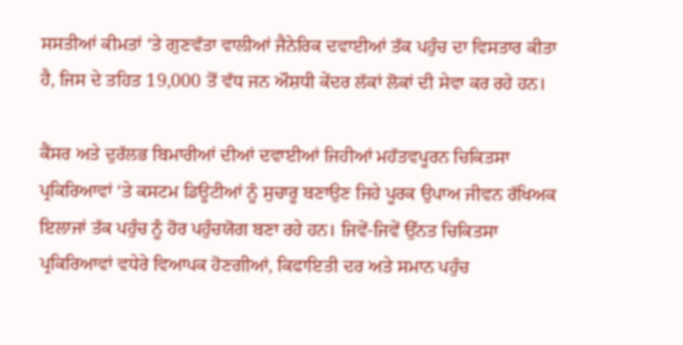ਸਸਤੀਆਂ ਕੀਮਤਾਂ ‘ਤੇ ਗੁਣਵੱਤਾ ਵਾਲੀਆਂ ਜੈਨੇਰਿਕ ਦਵਾਈਆਂ ਤੱਕ ਪਹੁੰਚ ਦਾ ਵਿਸਤਾਰ ਕੀਤਾ ਹੈ, ਜਿਸ ਦੇ ਤਹਿਤ 19,000 ਤੋਂ ਵੱਧ ਜਨ ਔਸ਼ਧੀ ਕੇਂਦਰ ਲੱਕਾਂ ਲੋਕਾਂ ਦੀ ਸੇਵਾ ਕਰ ਰਹੇ ਹਨ।

ਕੈਂਸਰ ਅਤੇ ਦੁਰੱਲਭ ਬਿਮਾਰੀਆਂ ਦੀਆਂ ਦਵਾਈਆਂ ਜਿਹੀਆਂ ਮਹੱਤਵਪੂਰਨ ਚਿਕਿਤਸਾ ਪ੍ਰਕਿਰਿਆਵਾਂ ‘ਤੇ ਕਸਟਮ ਡਿਊਟੀਆਂ ਨੂੰ ਸੁਚਾਰੂ ਬਣਾਉਣ ਜਿਹੇ ਪੂਰਕ ਉਪਾਅ ਜੀਵਨ ਰੱਖਿਅਕ ਇਲਾਜਾਂ ਤੱਕ ਪਹੁੰਚ ਨੂੰ ਹੋਰ ਪਹੁੰਚਯੋਗ ਬਣਾ ਰਹੇ ਹਨ। ਜਿਵੇਂ-ਜਿਵੇਂ ਉੱਨਤ ਚਿਕਿਤਸਾ ਪ੍ਰਕਿਰਿਆਵਾਂ ਵਧੇਰੇ ਵਿਆਪਕ ਹੋਣਗੀਆਂ, ਕਿਫਾਇਤੀ ਦਰ ਅਤੇ ਸਮਾਨ ਪਹੁੰਚ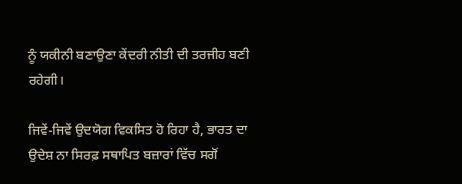ਨੂੰ ਯਕੀਨੀ ਬਣਾਉਣਾ ਕੇਂਦਰੀ ਨੀਤੀ ਦੀ ਤਰਜੀਹ ਬਣੀ ਰਹੇਗੀ।

ਜਿਵੇਂ-ਜਿਵੇਂ ਉਦਯੋਗ ਵਿਕਸਿਤ ਹੋ ਰਿਹਾ ਹੈ, ਭਾਰਤ ਦਾ ਉਦੇਸ਼ ਨਾ ਸਿਰਫ਼ ਸਥਾਪਿਤ ਬਜ਼ਾਰਾਂ ਵਿੱਚ ਸਗੋਂ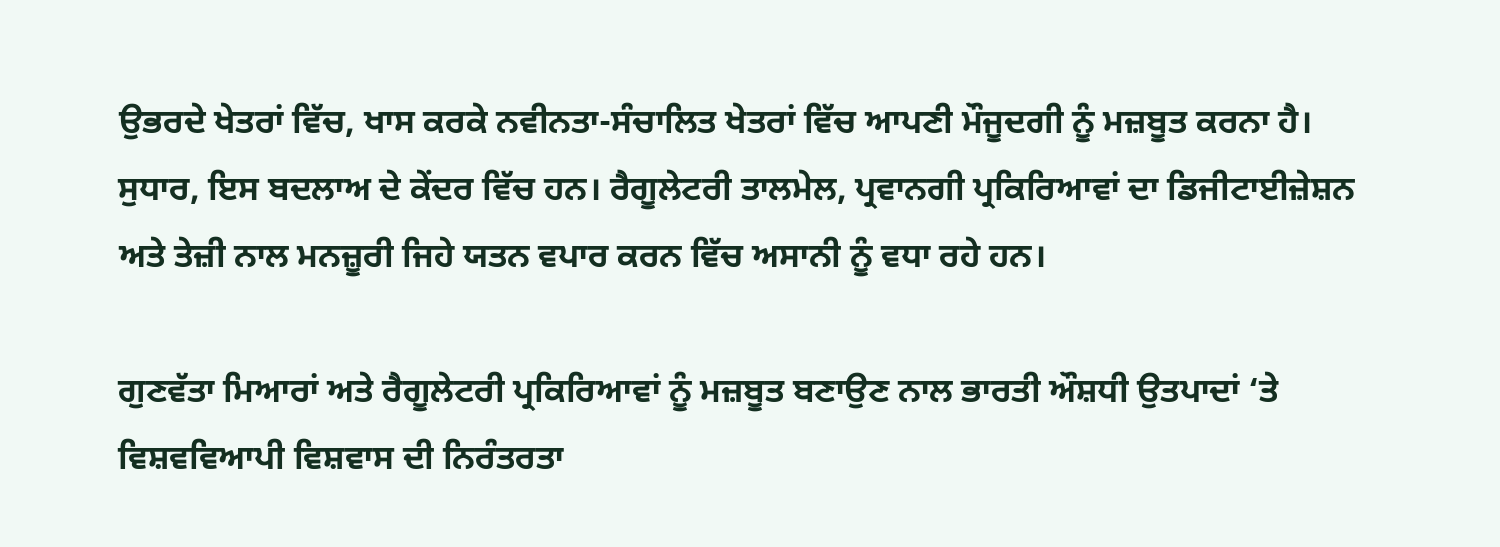ਉਭਰਦੇ ਖੇਤਰਾਂ ਵਿੱਚ, ਖਾਸ ਕਰਕੇ ਨਵੀਨਤਾ-ਸੰਚਾਲਿਤ ਖੇਤਰਾਂ ਵਿੱਚ ਆਪਣੀ ਮੌਜੂਦਗੀ ਨੂੰ ਮਜ਼ਬੂਤ ਕਰਨਾ ਹੈ। ਸੁਧਾਰ, ਇਸ ਬਦਲਾਅ ਦੇ ਕੇਂਦਰ ਵਿੱਚ ਹਨ। ਰੈਗੂਲੇਟਰੀ ਤਾਲਮੇਲ, ਪ੍ਰਵਾਨਗੀ ਪ੍ਰਕਿਰਿਆਵਾਂ ਦਾ ਡਿਜੀਟਾਈਜ਼ੇਸ਼ਨ ਅਤੇ ਤੇਜ਼ੀ ਨਾਲ ਮਨਜ਼ੂਰੀ ਜਿਹੇ ਯਤਨ ਵਪਾਰ ਕਰਨ ਵਿੱਚ ਅਸਾਨੀ ਨੂੰ ਵਧਾ ਰਹੇ ਹਨ।

ਗੁਣਵੱਤਾ ਮਿਆਰਾਂ ਅਤੇ ਰੈਗੂਲੇਟਰੀ ਪ੍ਰਕਿਰਿਆਵਾਂ ਨੂੰ ਮਜ਼ਬੂਤ ਬਣਾਉਣ ਨਾਲ ਭਾਰਤੀ ਔਸ਼ਧੀ ਉਤਪਾਦਾਂ ‘ਤੇ ਵਿਸ਼ਵਵਿਆਪੀ ਵਿਸ਼ਵਾਸ ਦੀ ਨਿਰੰਤਰਤਾ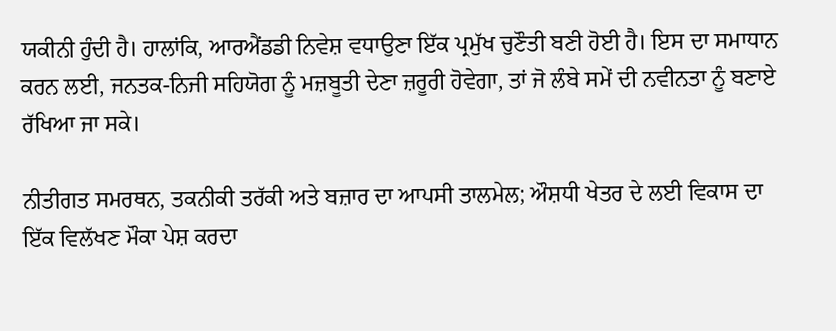ਯਕੀਨੀ ਹੁੰਦੀ ਹੈ। ਹਾਲਾਂਕਿ, ਆਰਐਂਡਡੀ ਨਿਵੇਸ਼ ਵਧਾਉਣਾ ਇੱਕ ਪ੍ਰਮੁੱਖ ਚੁਣੌਤੀ ਬਣੀ ਹੋਈ ਹੈ। ਇਸ ਦਾ ਸਮਾਧਾਨ ਕਰਨ ਲਈ, ਜਨਤਕ-ਨਿਜੀ ਸਹਿਯੋਗ ਨੂੰ ਮਜ਼ਬੂਤੀ ਦੇਣਾ ਜ਼ਰੂਰੀ ਹੋਵੇਗਾ, ਤਾਂ ਜੋ ਲੰਬੇ ਸਮੇਂ ਦੀ ਨਵੀਨਤਾ ਨੂੰ ਬਣਾਏ ਰੱਖਿਆ ਜਾ ਸਕੇ।

ਨੀਤੀਗਤ ਸਮਰਥਨ, ਤਕਨੀਕੀ ਤਰੱਕੀ ਅਤੇ ਬਜ਼ਾਰ ਦਾ ਆਪਸੀ ਤਾਲਮੇਲ; ਔਸ਼ਧੀ ਖੇਤਰ ਦੇ ਲਈ ਵਿਕਾਸ ਦਾ ਇੱਕ ਵਿਲੱਖਣ ਮੌਕਾ ਪੇਸ਼ ਕਰਦਾ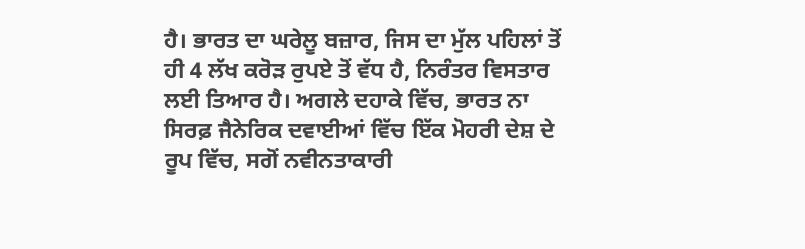ਹੈ। ਭਾਰਤ ਦਾ ਘਰੇਲੂ ਬਜ਼ਾਰ, ਜਿਸ ਦਾ ਮੁੱਲ ਪਹਿਲਾਂ ਤੋਂ ਹੀ 4 ਲੱਖ ਕਰੋੜ ਰੁਪਏ ਤੋਂ ਵੱਧ ਹੈ, ਨਿਰੰਤਰ ਵਿਸਤਾਰ ਲਈ ਤਿਆਰ ਹੈ। ਅਗਲੇ ਦਹਾਕੇ ਵਿੱਚ, ਭਾਰਤ ਨਾ ਸਿਰਫ਼ ਜੈਨੇਰਿਕ ਦਵਾਈਆਂ ਵਿੱਚ ਇੱਕ ਮੋਹਰੀ ਦੇਸ਼ ਦੇ ਰੂਪ ਵਿੱਚ, ਸਗੋਂ ਨਵੀਨਤਾਕਾਰੀ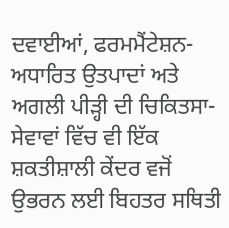ਦਵਾਈਆਂ, ਫਰਮਮੈਂਟੇਸ਼ਨ-ਅਧਾਰਿਤ ਉਤਪਾਦਾਂ ਅਤੇ ਅਗਲੀ ਪੀੜ੍ਹੀ ਦੀ ਚਿਕਿਤਸਾ-ਸੇਵਾਵਾਂ ਵਿੱਚ ਵੀ ਇੱਕ ਸ਼ਕਤੀਸ਼ਾਲੀ ਕੇਂਦਰ ਵਜੋਂ ਉਭਰਨ ਲਈ ਬਿਹਤਰ ਸਥਿਤੀ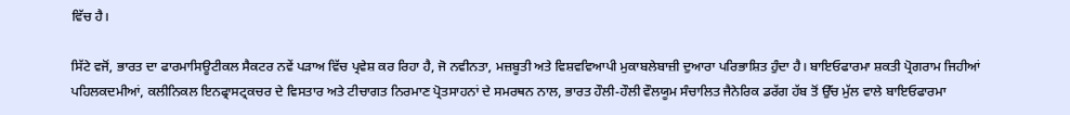ਵਿੱਚ ਹੈ।

ਸਿੱਟੇ ਵਜੋਂ, ਭਾਰਤ ਦਾ ਫਾਰਮਾਸਿਊਟੀਕਲ ਸੈਕਟਰ ਨਵੇਂ ਪੜਾਅ ਵਿੱਚ ਪ੍ਰਵੇਸ਼ ਕਰ ਰਿਹਾ ਹੈ, ਜੋ ਨਵੀਨਤਾ, ਮਜ਼ਬੂਤੀ ਅਤੇ ਵਿਸ਼ਵਵਿਆਪੀ ਮੁਕਾਬਲੇਬਾਜ਼ੀ ਦੁਆਰਾ ਪਰਿਭਾਸ਼ਿਤ ਹੁੰਦਾ ਹੈ। ਬਾਇਓਫਾਰਮਾ ਸ਼ਕਤੀ ਪ੍ਰੋਗਰਾਮ ਜਿਹੀਆਂ ਪਹਿਲਕਦਮੀਆਂ, ਕਲੀਨਿਕਲ ਇਨਫ੍ਰਾਸਟ੍ਰਕਚਰ ਦੇ ਵਿਸਤਾਰ ਅਤੇ ਟੀਚਾਗਤ ਨਿਰਮਾਣ ਪ੍ਰੋਤਸਾਹਨਾਂ ਦੇ ਸਮਰਥਨ ਨਾਲ, ਭਾਰਤ ਹੌਲੀ-ਹੌਲੀ ਵੌਲਯੂਮ ਸੰਚਾਲਿਤ ਜੈਨੇਰਿਕ ਡਰੱਗ ਹੱਬ ਤੋਂ ਉੱਚ ਮੁੱਲ ਵਾਲੇ ਬਾਇਓਫਾਰਮਾ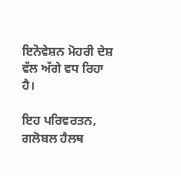ਇਨੋਵੇਸ਼ਨ ਮੋਹਰੀ ਦੇਸ਼ ਵੱਲ ਅੱਗੇ ਵਧ ਰਿਹਾ ਹੈ।

ਇਹ ਪਰਿਵਰਤਨ, ਗਲੋਬਲ ਹੈਲਥ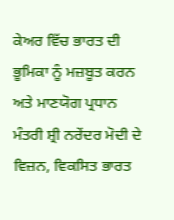ਕੇਅਰ ਵਿੱਚ ਭਾਰਤ ਦੀ ਭੂਮਿਕਾ ਨੂੰ ਮਜ਼ਬੂਤ ਕਰਨ ਅਤੇ ਮਾਣਯੋਗ ਪ੍ਰਧਾਨ ਮੰਤਰੀ ਸ਼੍ਰੀ ਨਰੇਂਦਰ ਮੋਦੀ ਦੇ ਵਿਜ਼ਨ, ਵਿਕਸਿਤ ਭਾਰਤ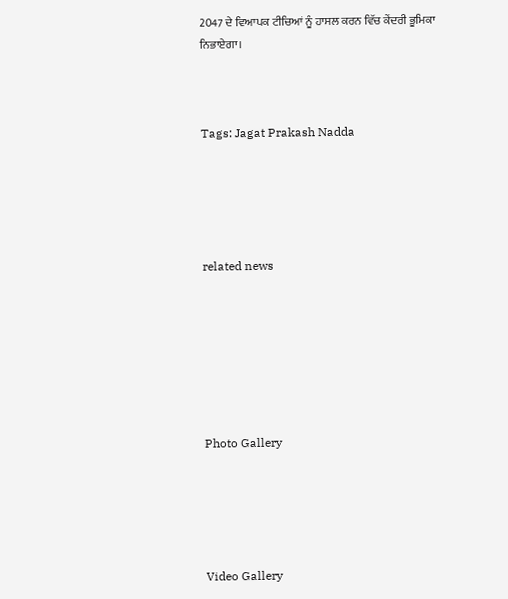2047 ਦੇ ਵਿਆਪਕ ਟੀਚਿਆਂ ਨੂੰ ਹਾਸਲ ਕਰਨ ਵਿੱਚ ਕੇਂਦਰੀ ਭੂਮਿਕਾ ਨਿਭਾਏਗਾ।



Tags: Jagat Prakash Nadda





related news







Photo Gallery





Video Gallery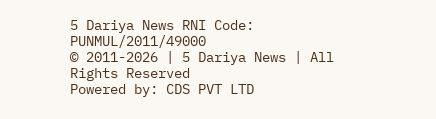5 Dariya News RNI Code: PUNMUL/2011/49000
© 2011-2026 | 5 Dariya News | All Rights Reserved
Powered by: CDS PVT LTD